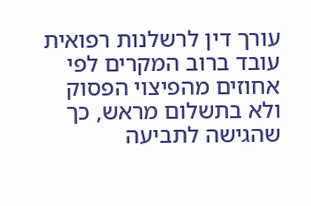עורך דין לרשלנות רפואית עובד ברוב המקרים לפי אחוזים מהפיצוי הפסוק ולא בתשלום מראש, כך שהגישה לתביעה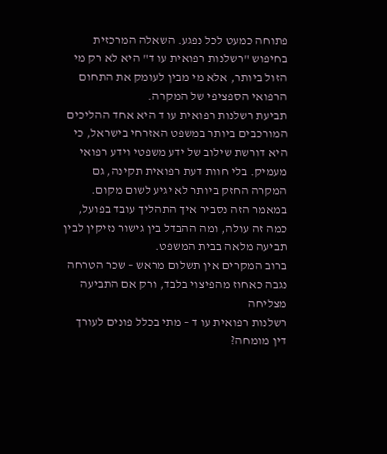פתוחה כמעט לכל נפגע. השאלה המרכזית בחיפוש "רשלנות רפואית עו ד" היא לא רק מי הזול ביותר, אלא מי מבין לעומק את התחום הרפואי הספציפי של המקרה.
תביעת רשלנות רפואית עו ד היא אחד ההליכים המורכבים ביותר במשפט האזרחי בישראל, כי היא דורשת שילוב של ידע משפטי וידע רפואי מעמיק. בלי חוות דעת רפואית תקינה, גם המקרה החזק ביותר לא יגיע לשום מקום. במאמר הזה נסביר איך התהליך עובד בפועל, כמה זה עולה, ומה ההבדל בין גישור נזיקין לבין תביעה מלאה בבית המשפט.
ברוב המקרים אין תשלום מראש – שכר הטרחה נגבה כאחוז מהפיצוי בלבד, ורק אם התביעה מצליחה
רשלנות רפואית עו ד – מתי בכלל פונים לעורך דין מומחה?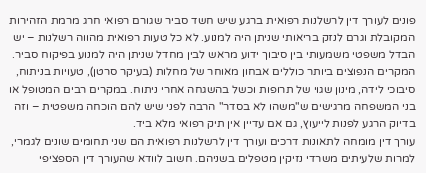פונים לעורך דין לרשלנות רפואית ברגע שיש חשד סביר שגורם רפואי חרג מרמת הזהירות המקובלת וגרם לנזק בריאותי שניתן היה למנוע. לא כל טעות רפואית מהווה רשלנות – יש הבדל משפטי משמעותי בין סיבוך ידוע מראש לבין מחדל שניתן היה למנוע בפיקוח סביר.
המקרים הנפוצים ביותר כוללים אבחון מאוחר של מחלות (בעיקר סרטן), טעויות בניתוח, סיבוכי לידה, מינון שגוי של תרופות וכשל בהשגחה אחרי ניתוח. במקרים רבים המטופל או בני המשפחה מרגישים ש"משהו לא בסדר" הרבה לפני שיש להם הוכחה משפטית – וזה בדיוק הרגע לפנות לייעוץ, גם אם עדיין אין תיק רפואי מלא ביד.
עורך דין מומחה לתאונות דרכים ועורך דין לרשלנות רפואית הם שני תחומים שונים לגמרי, למרות שלעיתים משרדי נזיקין מטפלים בשניהם. חשוב לוודא שהעורך דין הספציפי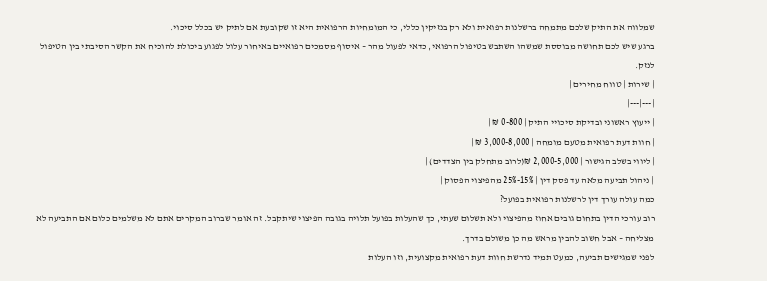שמלווה את התיק שלכם מתמחה ברשלנות רפואית ולא רק בנזיקין כללי, כי המומחיות הרפואית היא זו שקובעת אם לתיק יש בכלל סיכוי.
ברגע שיש לכם תחושה מבוססת שמשהו השתבש בטיפול הרפואי, כדאי לפעול מהר – איסוף מסמכים רפואיים באיחור עלול לפגוע ביכולת להוכיח את הקשר הסיבתי בין הטיפול לנזק.
| שירות | טווח מחירים |
|---|---|
| ייעוץ ראשוני ובדיקת סיכויי התיק | 0-800 ₪ |
| חוות דעת רפואית מטעם מומחה | 3,000-8,000 ₪ |
| ליווי בשלב הגישור | 2,000-5,000 ₪(לרוב מתחלק בין הצדדים) |
| ניהול תביעה מלאה עד פסק דין | 15%-25% מהפיצוי הפסוק |
כמה עולה עורך דין לרשלנות רפואית בפועל?
רוב עורכי הדין בתחום גובים אחוז מהפיצוי ולא תשלום שעתי, כך שהעלות בפועל תלויה בגובה הפיצוי שיתקבל. זה אומר שברוב המקרים אתם לא משלמים כלום אם התביעה לא מצליחה – אבל חשוב להבין מראש מה כן משולם בדרך.
לפני שמגישים תביעה, כמעט תמיד נדרשת חוות דעת רפואית מקצועית, וזו העלות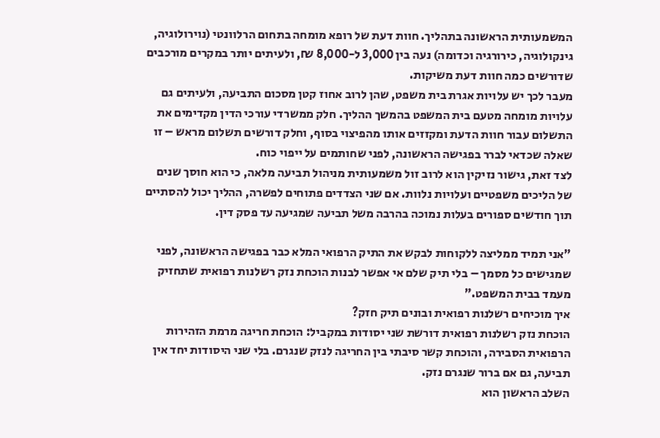המשמעותית הראשונה בתהליך. חוות דעת של רופא מומחה בתחום הרלוונטי (נוירולוגיה, גינקולוגיה, כירורגיה וכדומה) נעה בין 3,000 ל-8,000 ₪, ולעיתים יותר במקרים מורכבים שדורשים כמה חוות דעת משיקות.
מעבר לכך יש עלויות אגרת בית משפט, שהן לרוב אחוז קטן מסכום התביעה, ולעיתים גם עלויות מומחה מטעם בית המשפט בהמשך ההליך. חלק ממשרדי עורכי הדין מקדימים את התשלום עבור חוות הדעת ומקזזים אותו מהפיצוי בסוף, וחלק דורשים תשלום מראש – זו שאלה שכדאי לברר בפגישה הראשונה, לפני שחותמים על ייפוי כוח.
לצד זאת, גישור נזיקין הוא לרוב זול משמעותית מניהול תביעה מלאה, כי הוא חוסך שנים של הליכים משפטיים ועלויות נלוות. אם שני הצדדים פתוחים לפשרה, ההליך יכול להסתיים תוך חודשים ספורים בעלות נמוכה בהרבה משל תביעה שמגיעה עד פסק דין.

"אני תמיד ממליצה ללקוחות לבקש את התיק הרפואי המלא כבר בפגישה הראשונה, לפני שמגישים כל מסמך – בלי תיק שלם אי אפשר לבנות הוכחת נזק רשלנות רפואית שתחזיק מעמד בבית המשפט."
איך מוכיחים רשלנות רפואית ובונים תיק חזק?
הוכחת נזק רשלנות רפואית דורשת שני יסודות במקביל: הוכחת חריגה מרמת הזהירות הרפואית הסבירה, והוכחת קשר סיבתי בין החריגה לנזק שנגרם. בלי שני היסודות יחד אין תביעה, גם אם ברור שנגרם נזק.
השלב הראשון הוא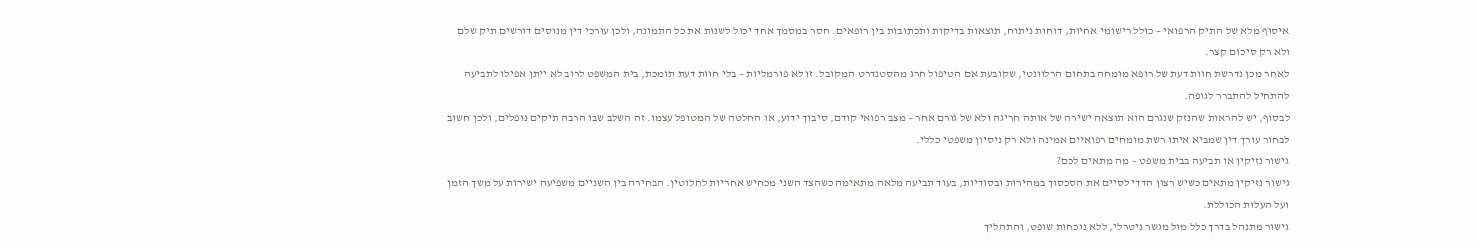איסוף מלא של התיק הרפואי – כולל רישומי אחיות, דוחות ניתוח, תוצאות בדיקות ותכתובות בין רופאים. חסר במסמך אחד יכול לשנות את כל התמונה, ולכן עורכי דין מנוסים דורשים תיק שלם ולא רק סיכום קצר.
לאחר מכן נדרשת חוות דעת של רופא מומחה בתחום הרלוונטי, שקובעת אם הטיפול חרג מהסטנדרט המקובל. זו לא פורמליות – בלי חוות דעת תומכת, בית המשפט לרוב לא ייתן אפילו לתביעה להתחיל להתברר לגופה.
לבסוף, יש להראות שהנזק שנגרם הוא תוצאה ישירה של אותה חריגה ולא של גורם אחר – מצב רפואי קודם, סיבוך ידוע, או החלטה של המטופל עצמו. זה השלב שבו הרבה תיקים נופלים, ולכן חשוב לבחור עורך דין שמביא איתו רשת מומחים רפואיים אמינה ולא רק ניסיון משפטי כללי.
גישור נזיקין או תביעה בבית משפט – מה מתאים לכם?
גישור נזיקין מתאים כשיש רצון הדדי לסיים את הסכסוך במהירות ובסודיות, בעוד תביעה מלאה מתאימה כשהצד השני מכחיש אחריות לחלוטין. הבחירה בין השניים משפיעה ישירות על משך הזמן ועל העלות הכוללת.
גישור מתנהל בדרך כלל מול מגשר ניטרלי, ללא נוכחות שופט, והתהליך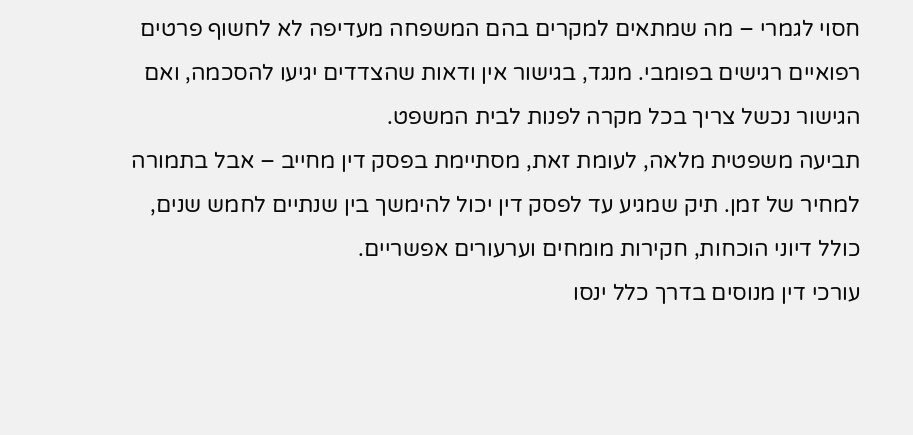חסוי לגמרי – מה שמתאים למקרים בהם המשפחה מעדיפה לא לחשוף פרטים רפואיים רגישים בפומבי. מנגד, בגישור אין ודאות שהצדדים יגיעו להסכמה, ואם הגישור נכשל צריך בכל מקרה לפנות לבית המשפט.
תביעה משפטית מלאה, לעומת זאת, מסתיימת בפסק דין מחייב – אבל בתמורה למחיר של זמן. תיק שמגיע עד לפסק דין יכול להימשך בין שנתיים לחמש שנים, כולל דיוני הוכחות, חקירות מומחים וערעורים אפשריים.
עורכי דין מנוסים בדרך כלל ינסו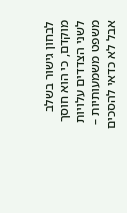לבחון גישור בשלב מוקדם, כי הוא חוסך לשני הצדדים עלויות משפט משמעותיות – אבל לא כדאי להסכים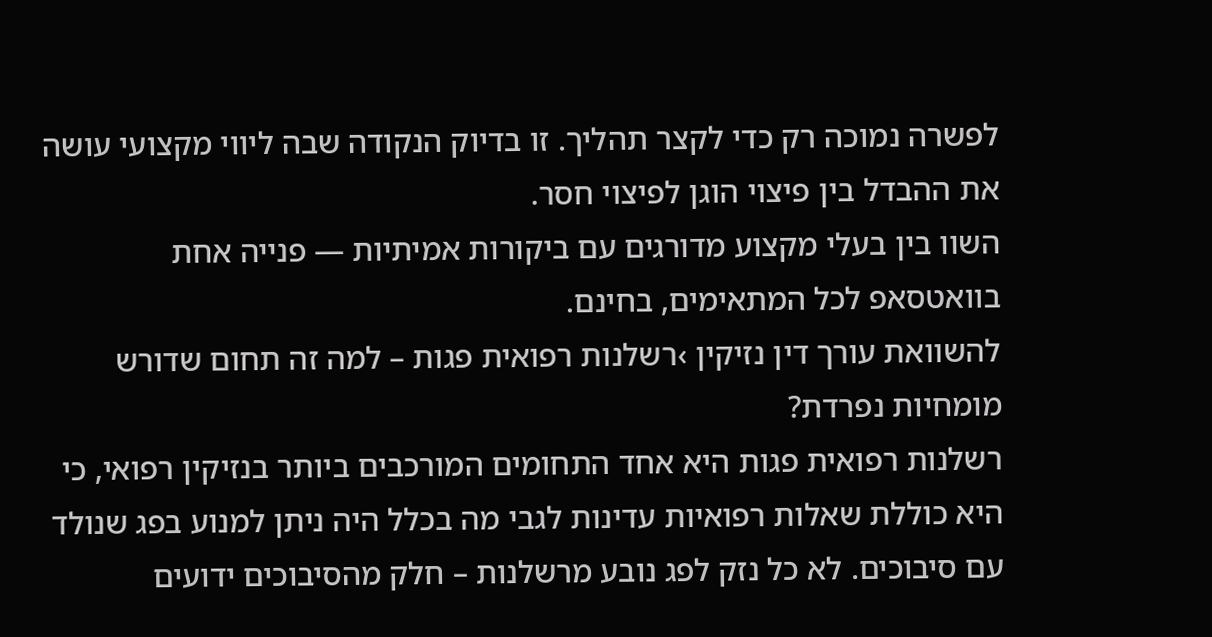לפשרה נמוכה רק כדי לקצר תהליך. זו בדיוק הנקודה שבה ליווי מקצועי עושה את ההבדל בין פיצוי הוגן לפיצוי חסר.
השוו בין בעלי מקצוע מדורגים עם ביקורות אמיתיות — פנייה אחת בוואטסאפ לכל המתאימים, בחינם.
להשוואת עורך דין נזיקין ›רשלנות רפואית פגות – למה זה תחום שדורש מומחיות נפרדת?
רשלנות רפואית פגות היא אחד התחומים המורכבים ביותר בנזיקין רפואי, כי היא כוללת שאלות רפואיות עדינות לגבי מה בכלל היה ניתן למנוע בפג שנולד עם סיבוכים. לא כל נזק לפג נובע מרשלנות – חלק מהסיבוכים ידועים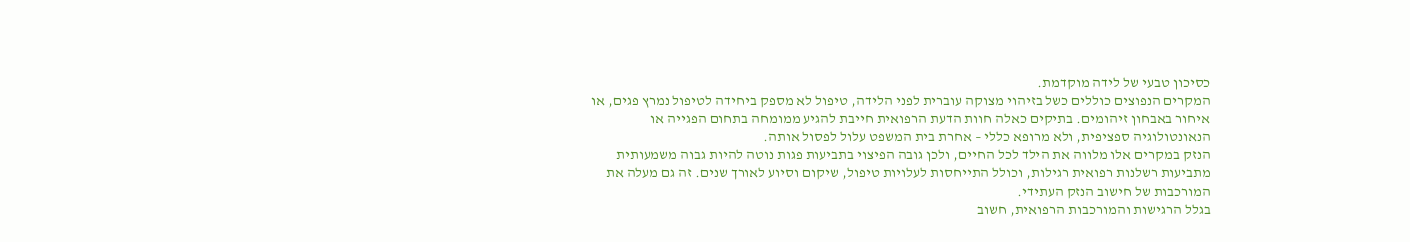כסיכון טבעי של לידה מוקדמת.
המקרים הנפוצים כוללים כשל בזיהוי מצוקה עוברית לפני הלידה, טיפול לא מספק ביחידה לטיפול נמרץ פגים, או איחור באבחון זיהומים. בתיקים כאלה חוות הדעת הרפואית חייבת להגיע ממומחה בתחום הפגייה או הנאונטולוגיה ספציפית, ולא מרופא כללי – אחרת בית המשפט עלול לפסול אותה.
הנזק במקרים אלו מלווה את הילד לכל החיים, ולכן גובה הפיצוי בתביעות פגות נוטה להיות גבוה משמעותית מתביעות רשלנות רפואית רגילות, וכולל התייחסות לעלויות טיפול, שיקום וסיוע לאורך שנים. זה גם מעלה את המורכבות של חישוב הנזק העתידי.
בגלל הרגישות והמורכבות הרפואית, חשוב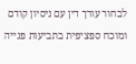לבחור עורך דין עם ניסיון קודם ומוכח ספציפית בתביעות פגייה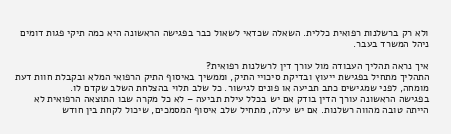ולא רק ברשלנות רפואית כללית. השאלה שכדאי לשאול כבר בפגישה הראשונה היא כמה תיקי פגות דומים ניהל המשרד בעבר.

איך נראה תהליך העבודה מול עורך דין לרשלנות רפואית?
התהליך מתחיל בפגישת ייעוץ ובדיקת סיכויי התיק, וממשיך באיסוף התיק הרפואי המלא ובקבלת חוות דעת מומחה, לפני שמגישים כתב תביעה או פונים לגישור. כל שלב תלוי בהצלחת השלב שקדם לו.
בפגישה הראשונה עורך הדין בודק אם יש בכלל עילת תביעה – לא כל מקרה שבו התוצאה הרפואית לא הייתה טובה מהווה רשלנות. אם יש עילה, מתחיל שלב איסוף המסמכים, שיכול לקחת בין חודש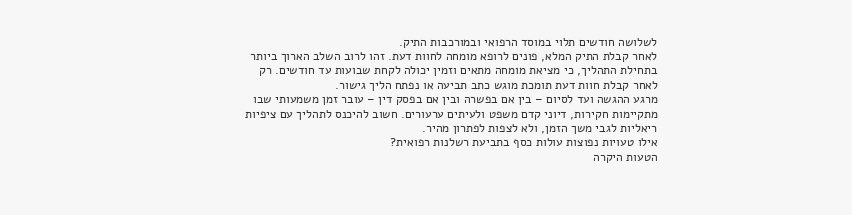לשלושה חודשים תלוי במוסד הרפואי ובמורכבות התיק.
לאחר קבלת התיק המלא, פונים לרופא מומחה לחוות דעת. זהו לרוב השלב הארוך ביותר בתחילת התהליך, כי מציאת מומחה מתאים וזמין יכולה לקחת שבועות עד חודשים. רק לאחר קבלת חוות דעת תומכת מוגש כתב תביעה או נפתח הליך גישור.
מרגע ההגשה ועד לסיום – בין אם בפשרה ובין אם בפסק דין – עובר זמן משמעותי שבו מתקיימות חקירות, דיוני קדם משפט ולעיתים ערעורים. חשוב להיכנס לתהליך עם ציפיות ריאליות לגבי משך הזמן, ולא לצפות לפתרון מהיר.
אילו טעויות נפוצות עולות כסף בתביעת רשלנות רפואית?
הטעות היקרה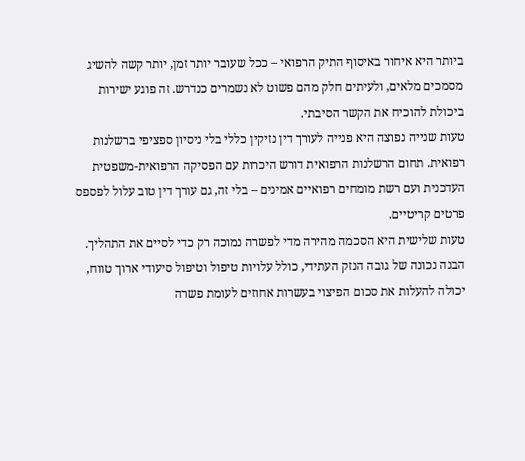ביותר היא איחור באיסוף התיק הרפואי – ככל שעובר יותר זמן, יותר קשה להשיג מסמכים מלאים, ולעיתים חלק מהם פשוט לא נשמרים כנדרש. זה פוגע ישירות ביכולת להוכיח את הקשר הסיבתי.
טעות שנייה נפוצה היא פנייה לעורך דין נזיקין כללי בלי ניסיון ספציפי ברשלנות רפואית. תחום הרשלנות הרפואית דורש היכרות עם הפסיקה הרפואית-משפטית העדכנית ועם רשת מומחים רפואיים אמינים – בלי זה, גם עורך דין טוב עלול לפספס פרטים קריטיים.
טעות שלישית היא הסכמה מהירה מדי לפשרה נמוכה רק כדי לסיים את התהליך. הבנה נכונה של גובה הנזק העתידי, כולל עלויות טיפול וטיפול סיעודי ארוך טווח, יכולה להעלות את סכום הפיצוי בעשרות אחוזים לעומת פשרה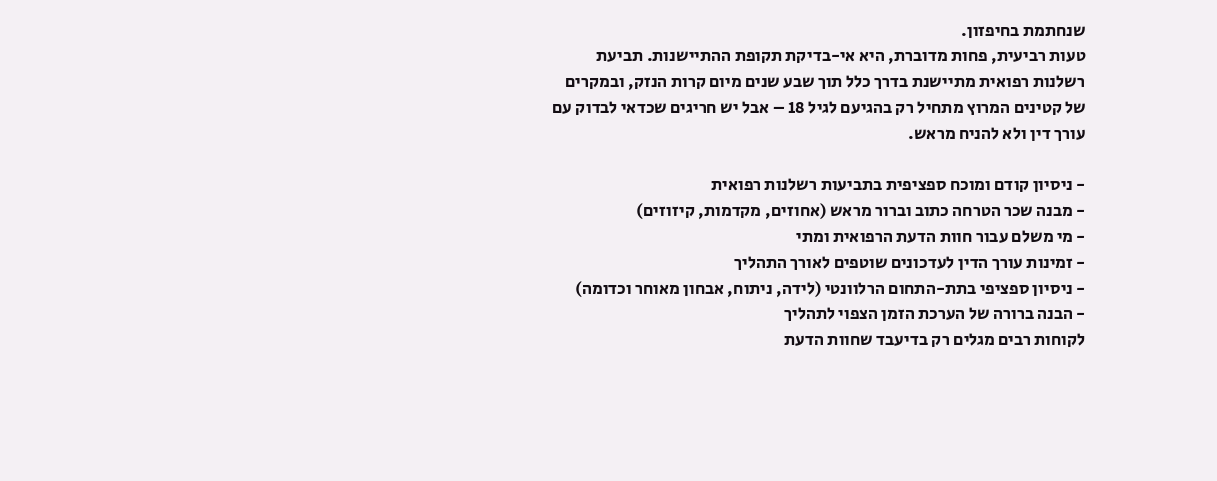שנחתמת בחיפזון.
טעות רביעית, פחות מדוברת, היא אי-בדיקת תקופת ההתיישנות. תביעת רשלנות רפואית מתיישנת בדרך כלל תוך שבע שנים מיום קרות הנזק, ובמקרים של קטינים המרוץ מתחיל רק בהגיעם לגיל 18 – אבל יש חריגים שכדאי לבדוק עם עורך דין ולא להניח מראש.

- ניסיון קודם ומוכח ספציפית בתביעות רשלנות רפואית
- מבנה שכר הטרחה כתוב וברור מראש (אחוזים, מקדמות, קיזוזים)
- מי משלם עבור חוות הדעת הרפואית ומתי
- זמינות עורך הדין לעדכונים שוטפים לאורך התהליך
- ניסיון ספציפי בתת-התחום הרלוונטי (לידה, ניתוח, אבחון מאוחר וכדומה)
- הבנה ברורה של הערכת הזמן הצפוי לתהליך
לקוחות רבים מגלים רק בדיעבד שחוות הדעת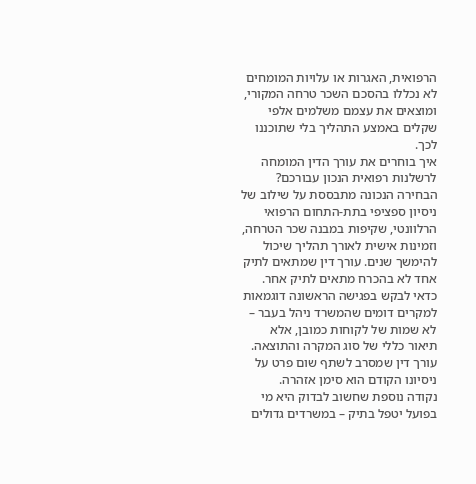הרפואית, האגרות או עלויות המומחים לא נכללו בהסכם השכר טרחה המקורי, ומוצאים את עצמם משלמים אלפי שקלים באמצע התהליך בלי שתוכננו לכך.
איך בוחרים את עורך הדין המומחה לרשלנות רפואית הנכון עבורכם?
הבחירה הנכונה מתבססת על שילוב של ניסיון ספציפי בתת-התחום הרפואי הרלוונטי, שקיפות במבנה שכר הטרחה, וזמינות אישית לאורך תהליך שיכול להימשך שנים. עורך דין שמתאים לתיק אחד לא בהכרח מתאים לתיק אחר.
כדאי לבקש בפגישה הראשונה דוגמאות למקרים דומים שהמשרד ניהל בעבר – לא שמות של לקוחות כמובן, אלא תיאור כללי של סוג המקרה והתוצאה. עורך דין שמסרב לשתף שום פרט על ניסיונו הקודם הוא סימן אזהרה.
נקודה נוספת שחשוב לבדוק היא מי בפועל יטפל בתיק – במשרדים גדולים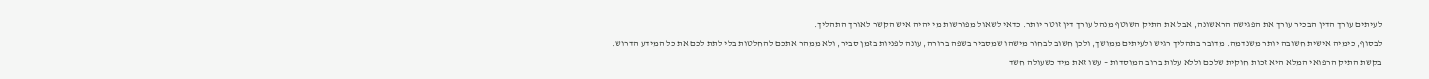לעיתים עורך הדין הבכיר עורך את הפגישה הראשונה, אבל את התיק השוטף מנהל עורך דין זוטר יותר. כדאי לשאול מפורשות מי יהיה איש הקשר לאורך התהליך.
לבסוף, כימיה אישית חשובה יותר משנדמה. מדובר בתהליך רגיש ולעיתים ממושך, ולכן חשוב לבחור מישהו שמסביר בשפה ברורה, עונה לפניות בזמן סביר, ולא ממהר אתכם להחלטות בלי לתת לכם את כל המידע הדרוש.
בקשת התיק הרפואי המלא היא זכות חוקית שלכם וללא עלות ברוב המוסדות – עשו זאת מיד כשעולה חשד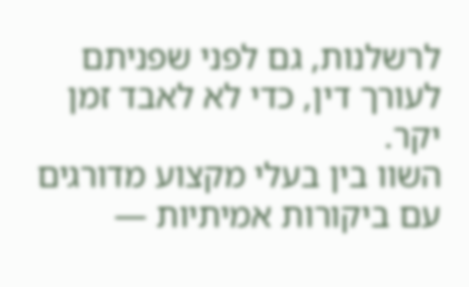לרשלנות, גם לפני שפניתם לעורך דין, כדי לא לאבד זמן יקר.
השוו בין בעלי מקצוע מדורגים עם ביקורות אמיתיות —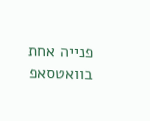פנייה אחת בוואטסאפ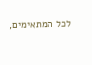לכל המתאימים,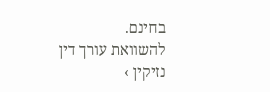בחינם.
להשוואת עורך דין נזיקין ›